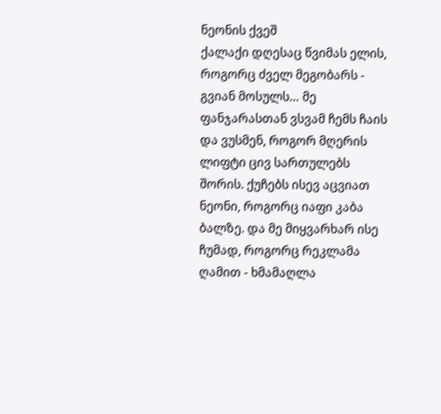ნეონის ქვეშ
ქალაქი დღესაც წვიმას ელის, როგორც ძველ მეგობარს - გვიან მოსულს… მე ფანჯარასთან ვსვამ ჩემს ჩაის და ვუსმენ, როგორ მღერის ლიფტი ცივ სართულებს შორის. ქუჩებს ისევ აცვიათ ნეონი, როგორც იაფი კაბა ბალზე. და მე მიყვარხარ ისე ჩუმად, როგორც რეკლამა ღამით - ხმამაღლა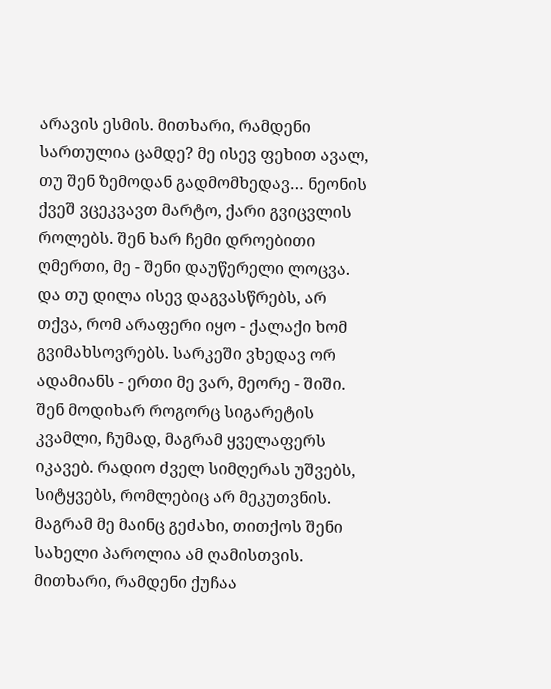არავის ესმის. მითხარი, რამდენი სართულია ცამდე? მე ისევ ფეხით ავალ, თუ შენ ზემოდან გადმომხედავ… ნეონის ქვეშ ვცეკვავთ მარტო, ქარი გვიცვლის როლებს. შენ ხარ ჩემი დროებითი ღმერთი, მე - შენი დაუწერელი ლოცვა. და თუ დილა ისევ დაგვასწრებს, არ თქვა, რომ არაფერი იყო - ქალაქი ხომ გვიმახსოვრებს. სარკეში ვხედავ ორ ადამიანს - ერთი მე ვარ, მეორე - შიში. შენ მოდიხარ როგორც სიგარეტის კვამლი, ჩუმად, მაგრამ ყველაფერს იკავებ. რადიო ძველ სიმღერას უშვებს, სიტყვებს, რომლებიც არ მეკუთვნის. მაგრამ მე მაინც გეძახი, თითქოს შენი სახელი პაროლია ამ ღამისთვის. მითხარი, რამდენი ქუჩაა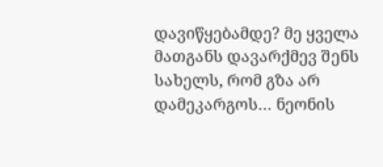დავიწყებამდე? მე ყველა მათგანს დავარქმევ შენს სახელს, რომ გზა არ დამეკარგოს… ნეონის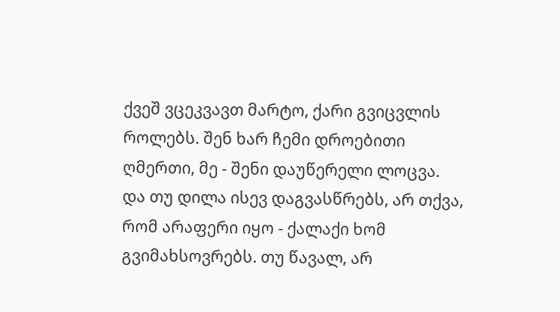ქვეშ ვცეკვავთ მარტო, ქარი გვიცვლის როლებს. შენ ხარ ჩემი დროებითი ღმერთი, მე - შენი დაუწერელი ლოცვა. და თუ დილა ისევ დაგვასწრებს, არ თქვა, რომ არაფერი იყო - ქალაქი ხომ გვიმახსოვრებს. თუ წავალ, არ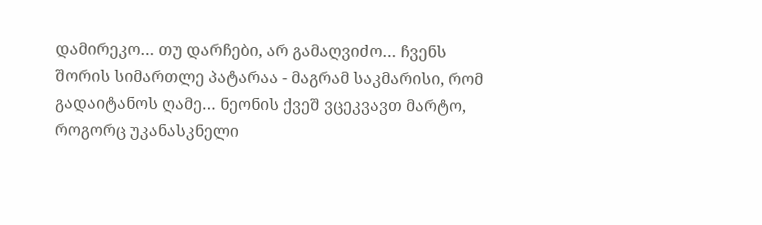დამირეკო… თუ დარჩები, არ გამაღვიძო… ჩვენს შორის სიმართლე პატარაა - მაგრამ საკმარისი, რომ გადაიტანოს ღამე… ნეონის ქვეშ ვცეკვავთ მარტო, როგორც უკანასკნელი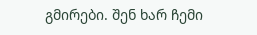გმირები. შენ ხარ ჩემი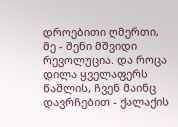დროებითი ღმერთი, მე - შენი მშვიდი რევოლუცია. და როცა დილა ყველაფერს წაშლის, ჩვენ მაინც დავრჩებით - ქალაქის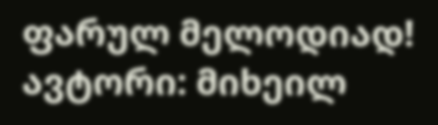ფარულ მელოდიად! ავტორი: მიხეილ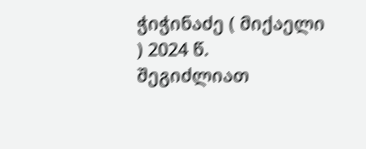ჭიჭინაძე ( მიქაელი ) 2024 წ.
შეგიძლიათ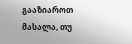გააზიაროთ მასალა, თუ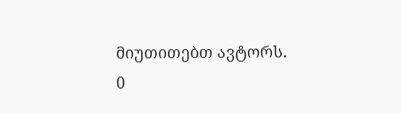მიუთითებთ ავტორს.
0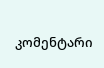კომენტარი